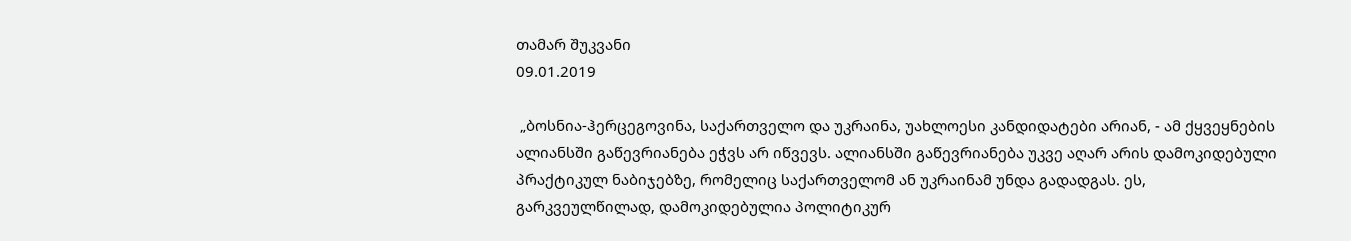თამარ შუკვანი
09.01.2019

 „ბოსნია-ჰერცეგოვინა, საქართველო და უკრაინა, უახლოესი კანდიდატები არიან, - ამ ქყვეყნების ალიანსში გაწევრიანება ეჭვს არ იწვევს. ალიანსში გაწევრიანება უკვე აღარ არის დამოკიდებული პრაქტიკულ ნაბიჯებზე, რომელიც საქართველომ ან უკრაინამ უნდა გადადგას. ეს, გარკვეულწილად, დამოკიდებულია პოლიტიკურ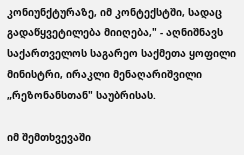კონიუნქტურაზე, იმ კონტექსტში, სადაც გადაწყვეტილება მიიღება," - აღნიშნავს საქართველოს საგარეო საქმეთა ყოფილი მინისტრი, ირაკლი მენაღარიშვილი „რეზონანსთან" საუბრისას.

იმ შემთხვევაში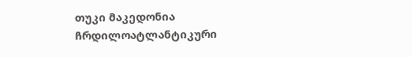თუკი მაკედონია ჩრდილოატლანტიკური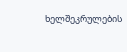ხელშეკრულების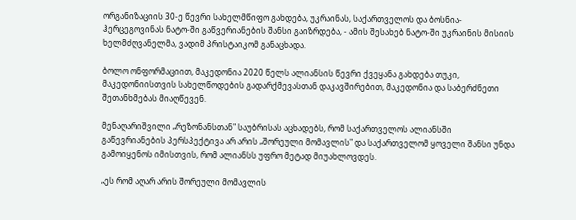ორგანიზაციის 30-ე წევრი სახელმწიფო გახდება, უკრაინას, საქართველოს და ბოსნია-ჰერცეგოვინას ნატო-ში გაწვერიანების შანსი გაიზრდება, - ამის შესახებ ნატო-ში უკრაინის მისიის ხელმძღვანელმა, ვადიმ პრისტაიკომ განაცხადა.

ბოლო ონფორმაციით, მაკედონია 2020 წელს ალიანსის წევრი ქვეყანა გახდება თუკი, მაკედონიისთვის სახელწოდების გადარქმევასთან დაკავშირებით, მაკედონია და საბერძნეთი შეთანხმებას მიაღწევენ.

მენაღარიშვილი „რეზონანსთან" საუბრისას აცხადებს, რომ საქართველოს ალიანსში გაწევრიანების პერსპექტივა არ არის „შორეული მომავლის" და საქართველომ ყოველი შანსი უნდა გამოიყენოს იმისთვის, რომ ალიანსს უფრო მეტად მიუახლოვდეს.

„ეს რომ აღარ არის შორეული მომავლის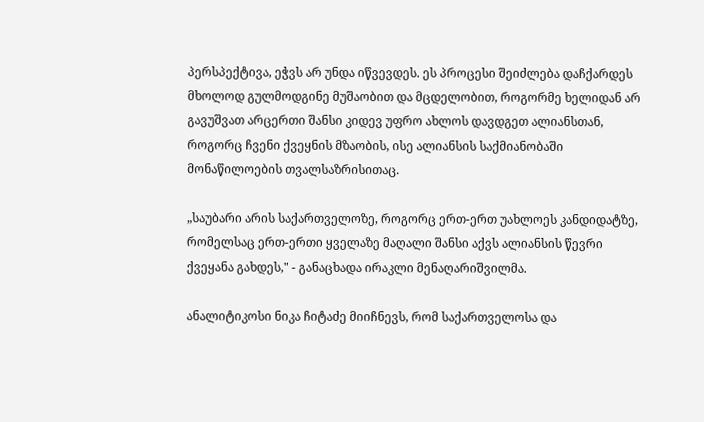პერსპექტივა, ეჭვს არ უნდა იწვევდეს. ეს პროცესი შეიძლება დაჩქარდეს მხოლოდ გულმოდგინე მუშაობით და მცდელობით, როგორმე ხელიდან არ გავუშვათ არცერთი შანსი კიდევ უფრო ახლოს დავდგეთ ალიანსთან, როგორც ჩვენი ქვეყნის მზაობის, ისე ალიანსის საქმიანობაში მონაწილოების თვალსაზრისითაც.

„საუბარი არის საქართველოზე, როგორც ერთ-ერთ უახლოეს კანდიდატზე, რომელსაც ერთ-ერთი ყველაზე მაღალი შანსი აქვს ალიანსის წევრი ქვეყანა გახდეს," - განაცხადა ირაკლი მენაღარიშვილმა.

ანალიტიკოსი ნიკა ჩიტაძე მიიჩნევს, რომ საქართველოსა და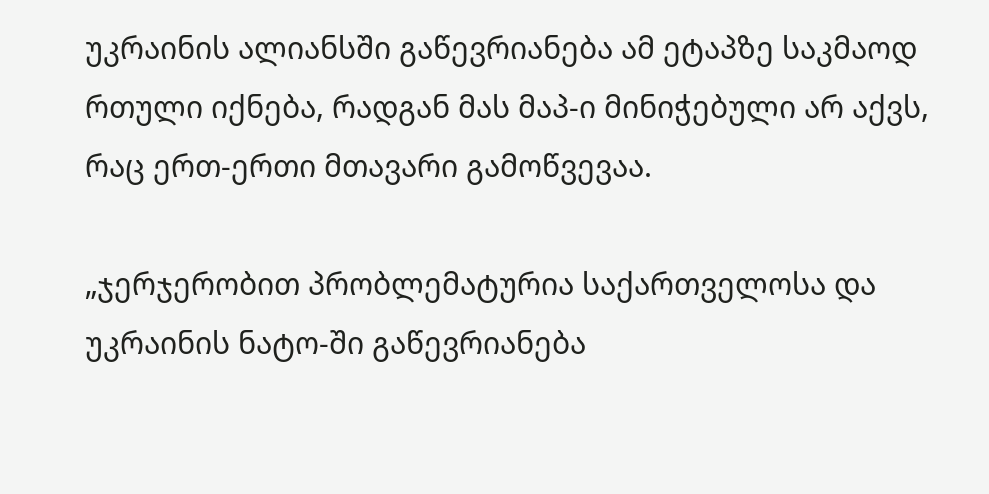უკრაინის ალიანსში გაწევრიანება ამ ეტაპზე საკმაოდ რთული იქნება, რადგან მას მაპ-ი მინიჭებული არ აქვს, რაც ერთ-ერთი მთავარი გამოწვევაა.

„ჯერჯერობით პრობლემატურია საქართველოსა და უკრაინის ნატო-ში გაწევრიანება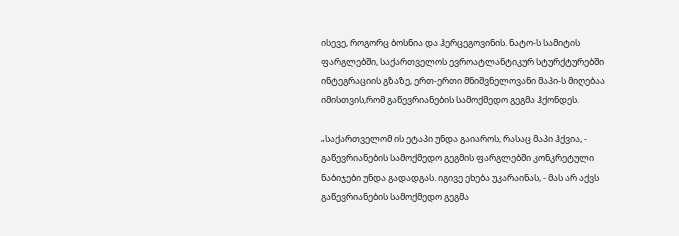ისევე, როგორც ბოსნია და ჰერცეგოვინის. ნატო-ს სამიტის ფარგლებში, საქართველოს ევროატლანტიკურ სტურქტურებში ინტეგრაციის გზაზე, ერთ-ერთი მნიშვნელოვანი მაპი-ს მიღებაა იმისთვის,რომ გაწევრიანების სამოქმედო გეგმა ჰქონდეს.

„საქართველომ ის ეტაპი უნდა გაიაროს, რასაც მაპი ჰქვია, - გაწევრიანების სამოქმედო გეგმის ფარგლებში კონკრეტული ნაბიჯები უნდა გადადგას. იგივე ეხება უკარაინას, - მას არ აქვს გაწევრიანების სამოქმედო გეგმა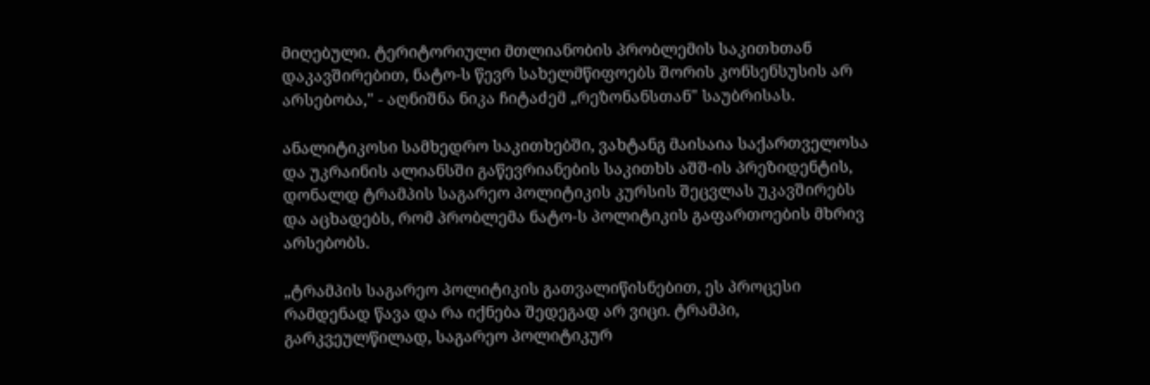მიღებული. ტერიტორიული მთლიანობის პრობლემის საკითხთან დაკავშირებით, ნატო-ს წევრ სახელმწიფოებს შორის კონსენსუსის არ არსებობა," - აღნიშნა ნიკა ჩიტაძემ „რეზონანსთან" საუბრისას.

ანალიტიკოსი სამხედრო საკითხებში, ვახტანგ მაისაია საქართველოსა და უკრაინის ალიანსში გაწევრიანების საკითხს აშშ-ის პრეზიდენტის, დონალდ ტრამპის საგარეო პოლიტიკის კურსის შეცვლას უკავშირებს და აცხადებს, რომ პრობლემა ნატო-ს პოლიტიკის გაფართოების მხრივ არსებობს.

„ტრამპის საგარეო პოლიტიკის გათვალიწისნებით, ეს პროცესი რამდენად წავა და რა იქნება შედეგად არ ვიცი. ტრამპი, გარკვეულწილად, საგარეო პოლიტიკურ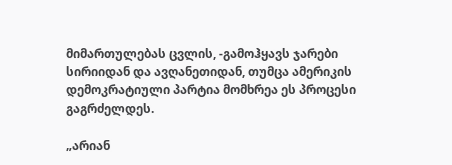მიმართულებას ცვლის, -გამოჰყავს ჯარები სირიიდან და ავღანეთიდან, თუმცა ამერიკის დემოკრატიული პარტია მომხრეა ეს პროცესი გაგრძელდეს.

„არიან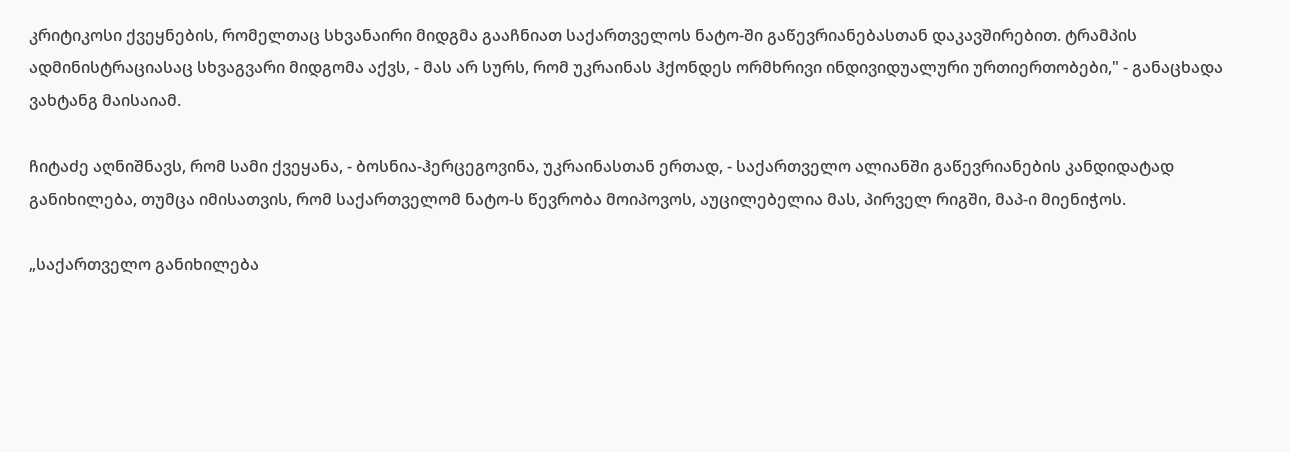კრიტიკოსი ქვეყნების, რომელთაც სხვანაირი მიდგმა გააჩნიათ საქართველოს ნატო-ში გაწევრიანებასთან დაკავშირებით. ტრამპის ადმინისტრაციასაც სხვაგვარი მიდგომა აქვს, - მას არ სურს, რომ უკრაინას ჰქონდეს ორმხრივი ინდივიდუალური ურთიერთობები," - განაცხადა ვახტანგ მაისაიამ.

ჩიტაძე აღნიშნავს, რომ სამი ქვეყანა, - ბოსნია-ჰერცეგოვინა, უკრაინასთან ერთად, - საქართველო ალიანში გაწევრიანების კანდიდატად განიხილება, თუმცა იმისათვის, რომ საქართველომ ნატო-ს წევრობა მოიპოვოს, აუცილებელია მას, პირველ რიგში, მაპ-ი მიენიჭოს.

„საქართველო განიხილება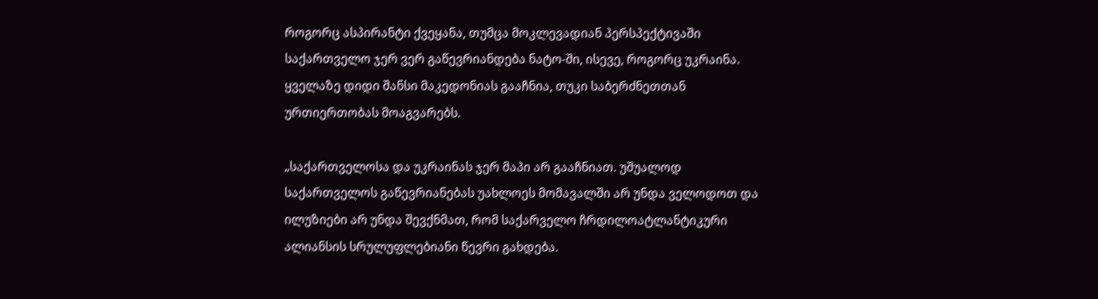როგორც ასპირანტი ქვეყანა, თუმცა მოკლევადიან პერსპექტივაში საქართველო ჯერ ვერ გაწევრიანდება ნატო-ში, ისევე, როგორც უკრაინა. ყველაზე დიდი შანსი მაკედონიას გააჩნია, თუკი საბერძნეთთან ურთიერთობას მოაგვარებს.

„საქართველოსა და უკრაინას ჯერ მაპი არ გააჩნიათ. უშუალოდ საქართველოს გაწევრიანებას უახლოეს მომავალში არ უნდა ველოდოთ და ილუზიები არ უნდა შევქნმათ, რომ საქარველო ჩრდილოატლანტიკური ალიანსის სრულუფლებიანი წევრი გახდება.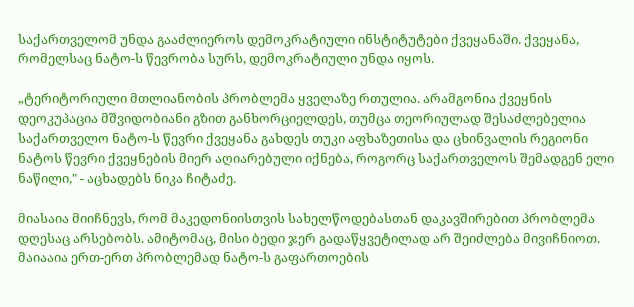საქართველომ უნდა გააძლიეროს დემოკრატიული ინსტიტუტები ქვეყანაში. ქვეყანა, რომელსაც ნატო-ს წევრობა სურს, დემოკრატიული უნდა იყოს.

„ტერიტორიული მთლიანობის პრობლემა ყველაზე რთულია. არამგონია ქვეყნის დეოკუპაცია მშვიდობიანი გზით განხორციელდეს, თუმცა თეორიულად შესაძლებელია საქართველო ნატო-ს წევრი ქვეყანა გახდეს თუკი აფხაზეთისა და ცხინვალის რეგიონი ნატოს წევრი ქვეყნების მიერ აღიარებული იქნება, როგორც საქართველოს შემადგენ ელი ნაწილი," - აცხადებს ნიკა ჩიტაძე.

მიასაია მიიჩნევს, რომ მაკედონიისთვის სახელწოდებასთან დაკავშირებით პრობლემა დღესაც არსებობს. ამიტომაც, მისი ბედი ჯერ გადაწყვეტილად არ შეიძლება მივიჩნიოთ. მაიააია ერთ-ერთ პრობლემად ნატო-ს გაფართოების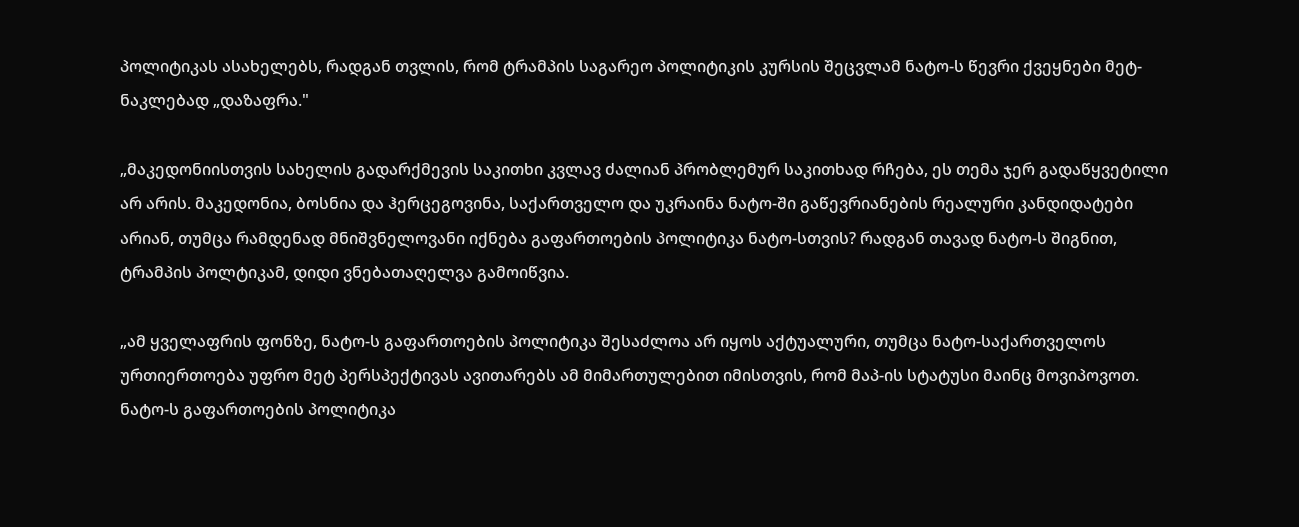პოლიტიკას ასახელებს, რადგან თვლის, რომ ტრამპის საგარეო პოლიტიკის კურსის შეცვლამ ნატო-ს წევრი ქვეყნები მეტ-ნაკლებად „დაზაფრა."

„მაკედონიისთვის სახელის გადარქმევის საკითხი კვლავ ძალიან პრობლემურ საკითხად რჩება, ეს თემა ჯერ გადაწყვეტილი არ არის. მაკედონია, ბოსნია და ჰერცეგოვინა, საქართველო და უკრაინა ნატო-ში გაწევრიანების რეალური კანდიდატები არიან, თუმცა რამდენად მნიშვნელოვანი იქნება გაფართოების პოლიტიკა ნატო-სთვის? რადგან თავად ნატო-ს შიგნით, ტრამპის პოლტიკამ, დიდი ვნებათაღელვა გამოიწვია.

„ამ ყველაფრის ფონზე, ნატო-ს გაფართოების პოლიტიკა შესაძლოა არ იყოს აქტუალური, თუმცა ნატო-საქართველოს ურთიერთოება უფრო მეტ პერსპექტივას ავითარებს ამ მიმართულებით იმისთვის, რომ მაპ-ის სტატუსი მაინც მოვიპოვოთ. ნატო-ს გაფართოების პოლიტიკა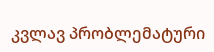კვლავ პრობლემატური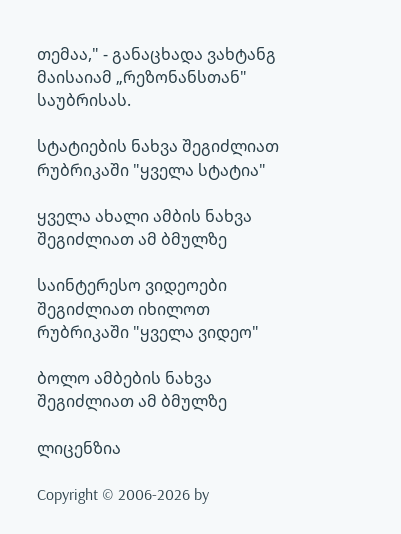თემაა," - განაცხადა ვახტანგ მაისაიამ „რეზონანსთან" საუბრისას.

სტატიების ნახვა შეგიძლიათ რუბრიკაში "ყველა სტატია"

ყველა ახალი ამბის ნახვა შეგიძლიათ ამ ბმულზე

საინტერესო ვიდეოები შეგიძლიათ იხილოთ რუბრიკაში "ყველა ვიდეო"

ბოლო ამბების ნახვა შეგიძლიათ ამ ბმულზე

ლიცენზია

Copyright © 2006-2026 by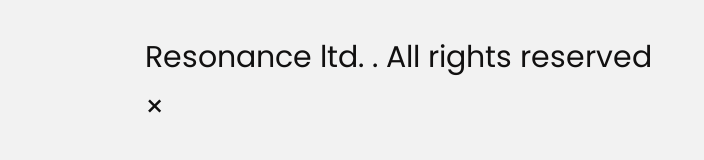Resonance ltd. . All rights reserved
×